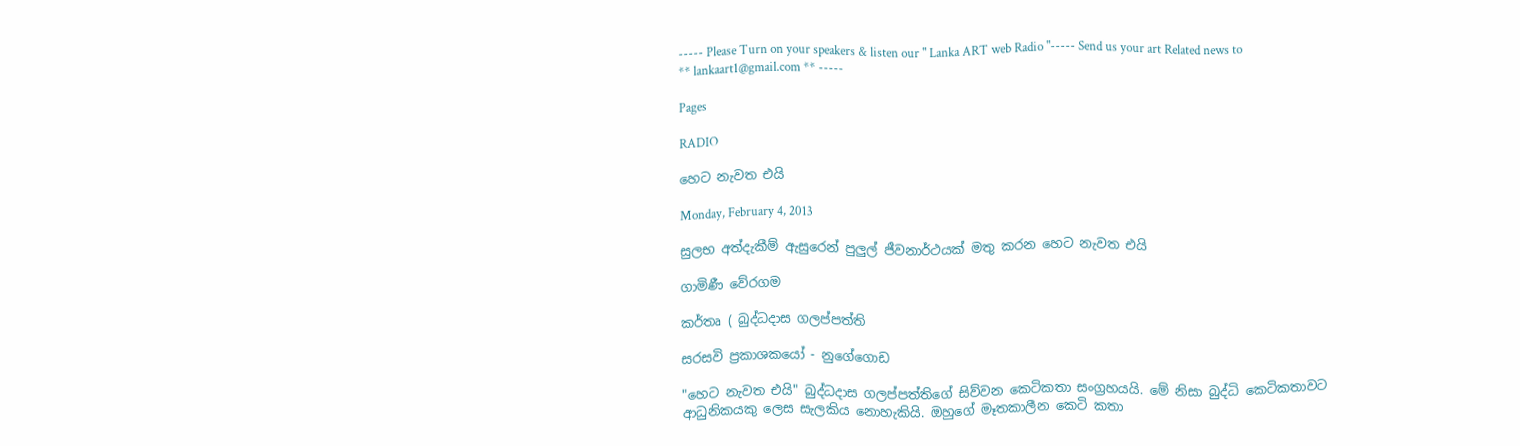----- Please Turn on your speakers & listen our " Lanka ART web Radio "----- Send us your art Related news to ** lankaart1@gmail.com ** -----

Pages

RADIO

හෙට නැවත එයි

Monday, February 4, 2013

සුලභ අත්දැකීම් ඇසුරෙන් පුලුල් ජීවනාර්ථයක්‌ මතු කරන හෙට නැවත එයි

ගාමිණී වේරගම

කර්තෘ ( බුද්ධදාස ගලප්පත්ති

සරසවි ප්‍රකාශකයෝ - නුගේගොඩ

"හෙට නැවත එයි" බුද්ධදාස ගලප්පත්තිගේ සිව්වන කෙටිකතා සංග්‍රහයයි. මේ නිසා බුද්ධි කෙටිකතාවට ආධුනිකයකු ලෙස සැලකිය නොහැකියි. ඔහුගේ මෑතකාලීන කෙටි කතා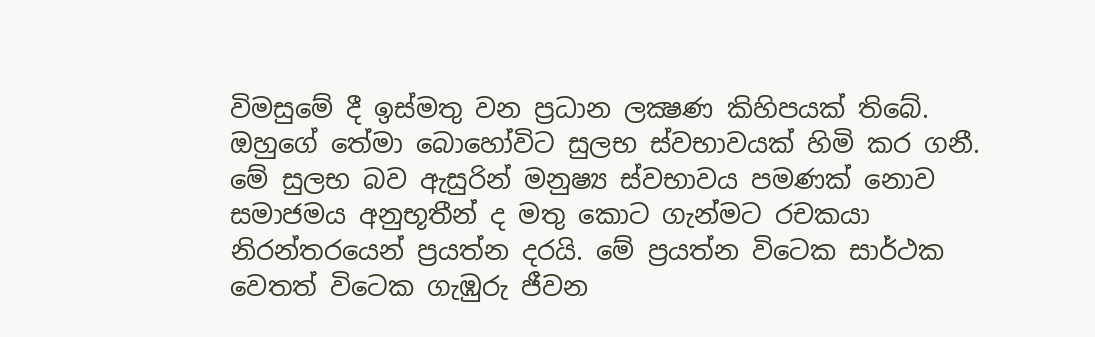විමසුමේ දී ඉස්‌මතු වන ප්‍රධාන ලක්‍ෂණ කිහිපයක්‌ තිබේ. ඔහුගේ තේමා බොහෝවිට සුලභ ස්‌වභාවයක්‌ හිමි කර ගනී. මේ සුලභ බව ඇසුරින් මනුෂ්‍ය ස්‌වභාවය පමණක්‌ නොව සමාජමය අනුභූතීන් ද මතු කොට ගැන්මට රචකයා නිරන්තරයෙන් ප්‍රයත්න දරයි. මේ ප්‍රයත්න විටෙක සාර්ථක වෙතත් විටෙක ගැඹුරු ජීවන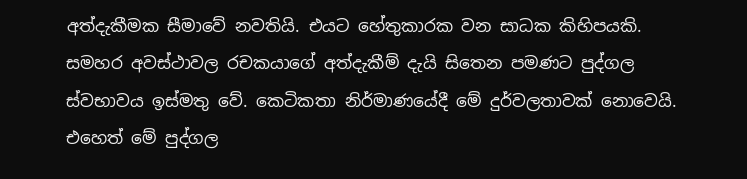අත්දැකීමක සීමාවේ නවතියි. එයට හේතුකාරක වන සාධක කිහිපයකි. සමහර අවස්‌ථාවල රචකයාගේ අත්දැකීම් දැයි සිතෙන පමණට පුද්ගල ස්‌වභාවය ඉස්‌මතු වේ. කෙටිකතා නිර්මාණයේදී මේ දුර්වලතාවක්‌ නොවෙයි. එහෙත් මේ පුද්ගල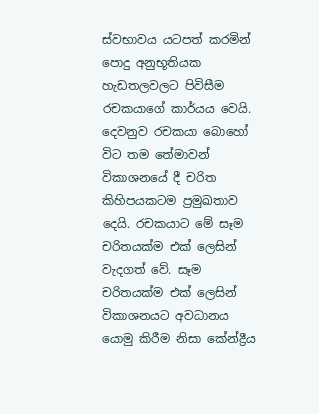ස්‌වභාවය යටපත් කරමින් පොදු අනුභූතියක හැඩතලවලට පිවිසීම රචකයාගේ කාර්යය වෙයි. දෙවනුව රචකයා බොහෝ විට තම තේමාවන් විකාශනයේ දී චරිත කිහිපයකටම ප්‍රමුඛතාව දෙයි. රචකයාට මේ සෑම චරිතයක්‌ම එක්‌ ලෙසින් වැදගත් වේ. සෑම චරිතයක්‌ම එක්‌ ලෙසින් විකාශනයට අවධානය යොමු කිරීම නිසා කේන්ද්‍රීය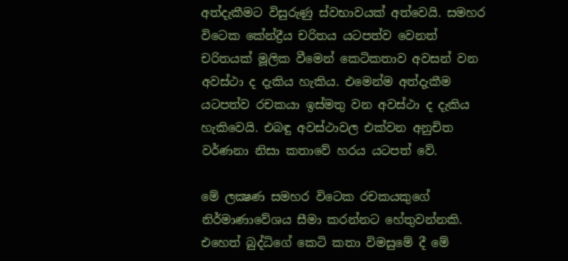අත්දැකීමට විසුරුණු ස්‌වභාවයක්‌ අත්වෙයි. සමහර විටෙක කේන්ද්‍රීය චරිතය යටපත්ව වෙනත් චරිතයක්‌ මූලික වීමෙන් කෙටිකතාව අවසන් වන අවස්‌ථා ද දැකිය හැකිය. එමෙන්ම අත්දැකීම යටපත්ව රචකයා ඉස්‌මතු වන අවස්‌ථා ද දැකිය හැකිවෙයි. එබඳු අවස්‌ථාවල එක්‌වන අනුචිත වර්ණනා නිසා කතාවේ හරය යටපත් වේ.

මේ ලක්‍ෂණ සමහර විටෙක රචකයකුගේ නිර්මාණාවේශය සීමා කරන්නට හේතුවන්නකි. එහෙත් බුද්ධිගේ කෙටි කතා විමසුමේ දී මේ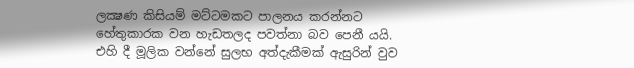ලක්‍ෂණ කිසියම් මට්‌ටමකට පාලනය කරන්නට හේතුකාරක වන හැඩතලද පවත්නා බව පෙනී යයි. එහි දී මූලික වන්නේ සුලභ අත්දැකීමක්‌ ඇසුරින් වුව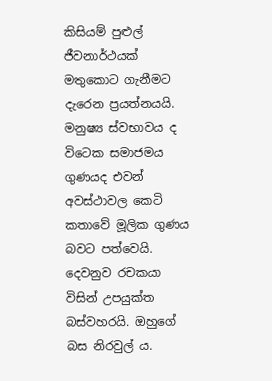කිසියම් පුළුල් ජීවනාර්ථයක්‌ මතුකොට ගැනීමට දැරෙන ප්‍රයත්නයයි. මනුෂ්‍ය ස්‌වභාවය ද විටෙක සමාජමය ගුණයද එවන් අවස්‌ථාවල කෙටි කතාවේ මූලික ගුණය බවට පත්වෙයි. දෙවනුව රචකයා විසින් උපයුක්‌ත බස්‌වහරයි. ඔහුගේ බස නිරවුල් ය.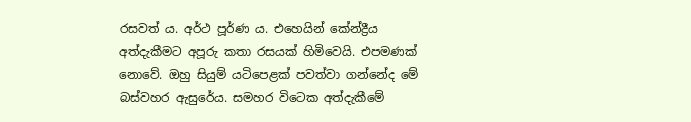රසවත් ය. අර්ථ පූර්ණ ය. එහෙයින් කේන්ද්‍රීය අත්දැකීමට අපූරු කතා රසයක්‌ හිමිවෙයි. එපමණක්‌ නොවේ. ඔහු සියුම් යටිපෙළක්‌ පවත්වා ගන්නේද මේ බස්‌වහර ඇසුරේය. සමහර විටෙක අත්දැකීමේ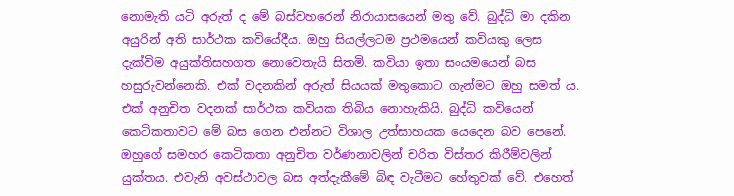නොමැති යටි අරුත් ද මේ බස්‌වහරෙන් නිරායාසයෙන් මතු වේ. බුද්ධි මා දකින අයුරින් අති සාර්ථක කවියේදීය. ඔහු සියල්ලටම ප්‍රථමයෙන් කවියකු ලෙස දැක්‌විම අයුක්‌තිසහගත නොවෙතැයි සිතමි. කවියා ඉතා සංයමයෙන් බස හසුරුවන්නෙකි. එක්‌ වදනකින් අරුත් සියයක්‌ මතුකොට ගැන්මට ඔහු සමත් ය. එක්‌ අනුචිත වදනක්‌ සාර්ථක කවියක තිබිය නොහැකියි. බුද්ධි කවියෙන් කෙටිකතාවට මේ බස ගෙන එන්නට විශාල උත්සාහයක යෙදෙන බව පෙනේ. ඔහුගේ සමහර කෙටිකතා අනුචිත වර්ණනාවලින් චරිත විස්‌තර කිරීම්වලින් යුක්‌තය. එවැනි අවස්‌ථාවල බස අත්දැකීමේ බිඳ වැටීමට හේතුවක්‌ වේ. එහෙත්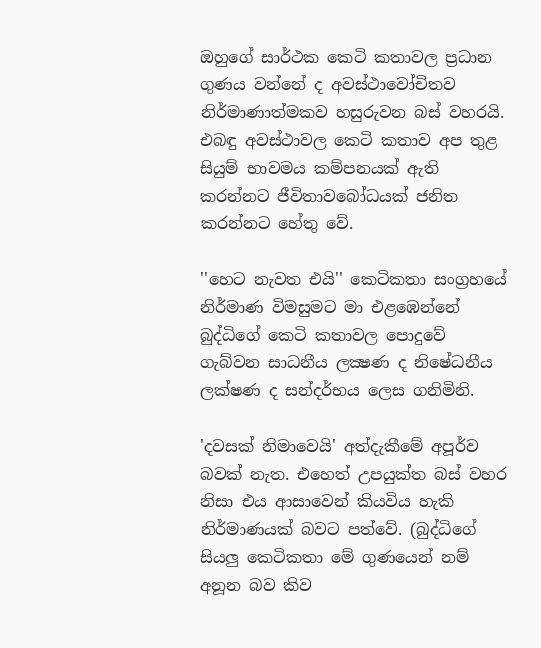ඔහුගේ සාර්ථක කෙටි කතාවල ප්‍රධාන ගුණය වන්නේ ද අවස්‌ථාවෝචිතව නිර්මාණාත්මකව හසුරුවන බස්‌ වහරයි. එබඳු අවස්‌ථාවල කෙටි කතාව අප තුළ සියුම් භාවමය කම්පනයක්‌ ඇති කරන්නට ජීවිතාවබෝධයක්‌ ජනිත කරන්නට හේතු වේ.

''හෙට නැවත එයි'' කෙටිකතා සංග්‍රහයේ නිර්මාණ විමසුමට මා එළඹෙන්නේ බුද්ධිගේ කෙටි කතාවල පොදුවේ ගැබ්වන සාධනීය ලක්‍ෂණ ද නිෂේධනීය ලක්‌ෂණ ද සන්දර්භය ලෙස ගනිමිනි.

'දවසක්‌ නිමාවෙයි' අත්දැකීමේ අපූර්ව බවක්‌ නැත. එහෙත් උපයුක්‌ත බස්‌ වහර නිසා එය ආසාවෙන් කියවිය හැකි නිර්මාණයක්‌ බවට පත්වේ. (බුද්ධිගේ සියලු කෙටිකතා මේ ගුණයෙන් නම් අනූන බව කිව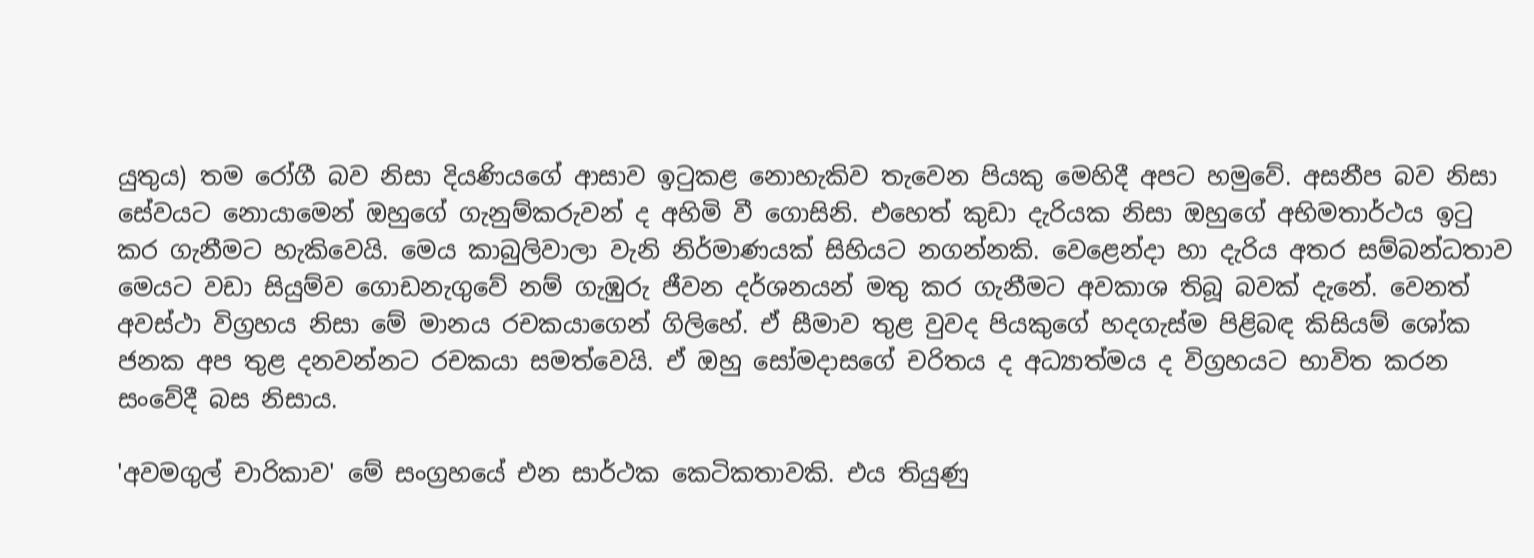යුතුය) තම රෝගී බව නිසා දියණියගේ ආසාව ඉටුකළ නොහැකිව තැවෙන පියකු මෙහිදී අපට හමුවේ. අසනීප බව නිසා සේවයට නොයාමෙන් ඔහුගේ ගැනුම්කරුවන් ද අහිමි වී ගොසිනි. එහෙත් කුඩා දැරියක නිසා ඔහුගේ අභිමතාර්ථය ඉටු කර ගැනීමට හැකිවෙයි. මෙය කාබුලිවාලා වැනි නිර්මාණයක්‌ සිහියට නගන්නකි. වෙළෙන්දා හා දැරිය අතර සම්බන්ධතාව මෙයට වඩා සියුම්ව ගොඩනැගුවේ නම් ගැඹුරු ජීවන දර්ශනයන් මතු කර ගැනීමට අවකාශ තිබූ බවක්‌ දැනේ. වෙනත් අවස්‌ථා විග්‍රහය නිසා මේ මානය රචකයාගෙන් ගිලිහේ. ඒ සීමාව තුළ වුවද පියකුගේ හදගැස්‌ම පිළිබඳ කිසියම් ශෝක ජනක අප තුළ දනවන්නට රචකයා සමත්වෙයි. ඒ ඔහු සෝමදාසගේ චරිතය ද අධ්‍යාත්මය ද විග්‍රහයට භාවිත කරන සංවේදී බස නිසාය.

'අවමගුල් චාරිකාව' මේ සංග්‍රහයේ එන සාර්ථක කෙටිකතාවකි. එය තියුණු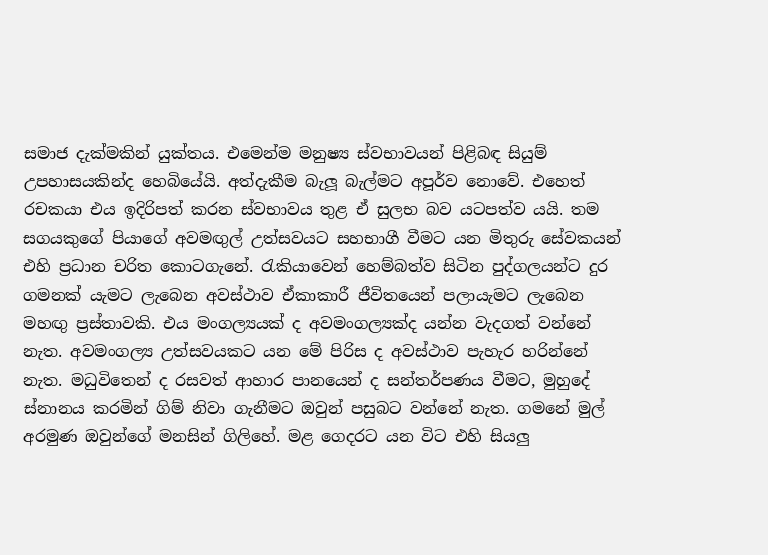සමාජ දැක්‌මකින් යුක්‌තය. එමෙන්ම මනුෂ්‍ය ස්‌වභාවයන් පිළිබඳ සියුම් උපහාසයකින්ද හෙබියේයි. අත්දැකීම බැලූ බැල්මට අපූර්ව නොවේ. එහෙත් රචකයා එය ඉදිරිපත් කරන ස්‌වභාවය තුළ ඒ සුලභ බව යටපත්ව යයි. තම සගයකුගේ පියාගේ අවමඟුල් උත්සවයට සහභාගී වීමට යන මිතුරු සේවකයන් එහි ප්‍රධාන චරිත කොටගැනේ. රැකියාවෙන් හෙම්බත්ව සිටින පුද්ගලයන්ට දුර ගමනක්‌ යැමට ලැබෙන අවස්‌ථාව ඒකාකාරී ජීවිතයෙන් පලායැමට ලැබෙන මහඟු ප්‍රස්‌තාවකි. එය මංගල්‍යයක්‌ ද අවමංගල්‍යක්‌ද යන්න වැදගත් වන්නේ නැත. අවමංගල්‍ය උත්සවයකට යන මේ පිරිස ද අවස්‌ථාව පැහැර හරින්නේ නැත. මධුවිතෙන් ද රසවත් ආහාර පානයෙන් ද සන්තර්පණය වීමට, මුහුදේ ස්‌නානය කරමින් ගිම් නිවා ගැනීමට ඔවුන් පසුබට වන්නේ නැත. ගමනේ මුල් අරමුණ ඔවුන්ගේ මනසින් ගිලිහේ. මළ ගෙදරට යන විට එහි සියලු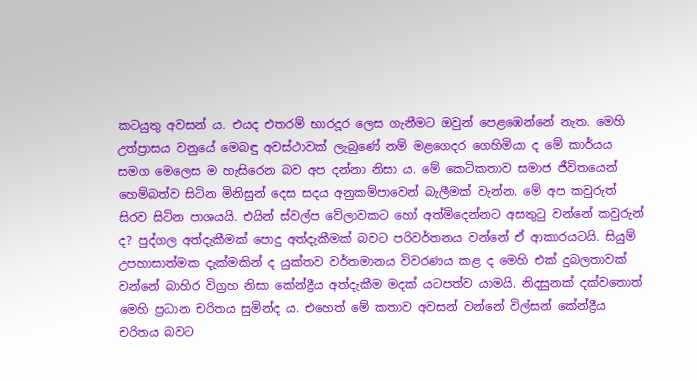කටයුතු අවසන් ය. එයද එතරම් භාරදූර ලෙස ගැනීමට ඔවුන් පෙළඹෙන්නේ නැත. මෙහි උත්ප්‍රාසය වනුයේ මෙබඳු අවස්‌ථාවක්‌ ලැබුණේ නම් මළගෙදර ගෙහිමියා ද මේ කාර්යය සමග මෙලෙස ම හැසිරෙන බව අප දන්නා නිසා ය. මේ කෙටිකතාව සමාජ ජීවිතයෙන් හෙම්බත්ව සිටින මිනිසුන් දෙස සදය අනුකම්පාවෙන් බැලීමක්‌ වැන්න. මේ අප කවුරුත් සිරව සිටින පාශයයි. එයින් ස්‌වල්ප වේලාවකට හෝ අත්මිදෙන්නට අසතුටු වන්නේ කවුරුන් ද? පුද්ගල අත්දැකීමක්‌ පොදු අත්දැකීමක්‌ බවට පරිවර්තනය වන්නේ ඒ ආකාරයටයි. සියුම් උපහාසාත්මක දැක්‌මකින් ද යුක්‌තව වර්තමානය විවරණය කළ ද මෙහි එක්‌ දුබලතාවක්‌ වන්නේ බාහිර විග්‍රහ නිසා කේන්ද්‍රීය අත්දැකීම මදක්‌ යටපත්ව යාමයි. නිදසුනක්‌ දක්‌වතොත් මෙහි ප්‍රධාන චරිතය සුමින්ද ය. එහෙත් මේ කතාව අවසන් වන්නේ විල්සන් කේන්ද්‍රීය චරිතය බවට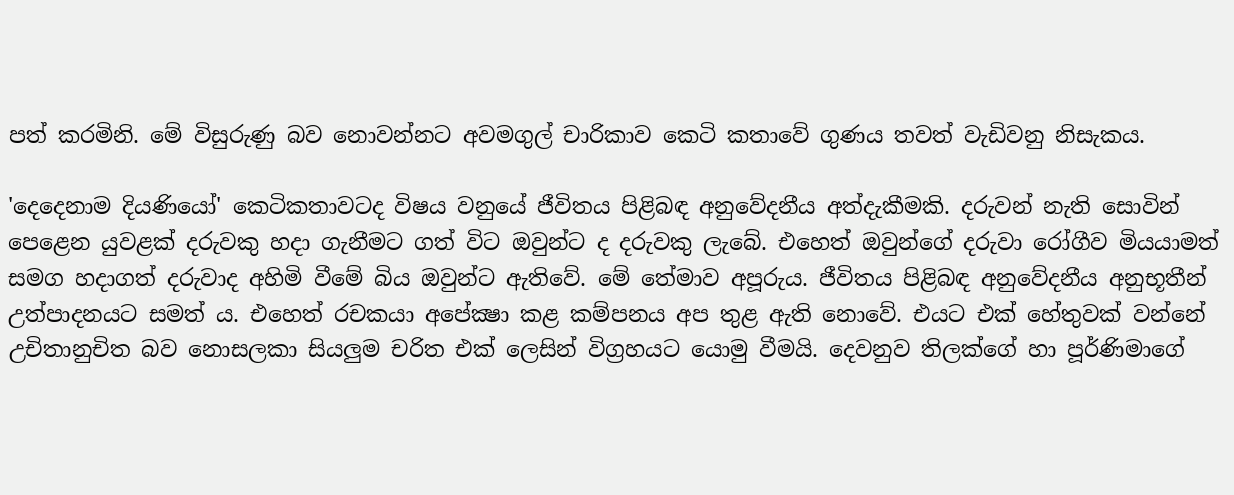පත් කරමිනි. මේ විසුරුණු බව නොවන්නට අවමගුල් චාරිකාව කෙටි කතාවේ ගුණය තවත් වැඩිවනු නිසැකය.

'දෙදෙනාම දියණියෝ' කෙටිකතාවටද විෂය වනුයේ ජීවිතය පිළිබඳ අනුවේදනීය අත්දැකීමකි. දරුවන් නැති සොවින් පෙළෙන යුවළක්‌ දරුවකු හදා ගැනීමට ගත් විට ඔවුන්ට ද දරුවකු ලැබේ. එහෙත් ඔවුන්ගේ දරුවා රෝගීව මියයාමත් සමග හදාගත් දරුවාද අහිමි වීමේ බිය ඔවුන්ට ඇතිවේ. මේ තේමාව අපූරුය. ජීවිතය පිළිබඳ අනුවේදනීය අනුභූතීන් උත්පාදනයට සමත් ය. එහෙත් රචකයා අපේක්‍ෂා කළ කම්පනය අප තුළ ඇති නොවේ. එයට එක්‌ හේතුවක්‌ වන්නේ උචිතානුචිත බව නොසලකා සියලුම චරිත එක්‌ ලෙසින් විග්‍රහයට යොමු වීමයි. දෙවනුව තිලක්‌ගේ හා පූර්ණිමාගේ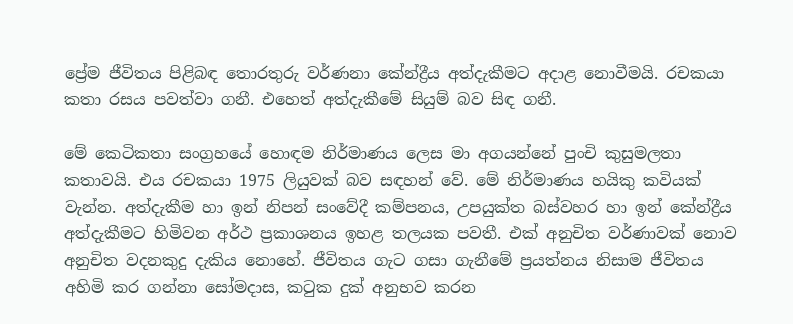ප්‍රේම ජීවිතය පිළිබඳ තොරතුරු වර්ණනා කේන්ද්‍රීය අත්දැකීමට අදාළ නොවීමයි. රචකයා කතා රසය පවත්වා ගනී. එහෙත් අත්දැකීමේ සියුම් බව සිඳ ගනී.

මේ කෙටිකතා සංග්‍රහයේ හොඳම නිර්මාණය ලෙස මා අගයන්නේ පුංචි කුසුමලතා කතාවයි. එය රචකයා 1975 ලියුවක්‌ බව සඳහන් වේ. මේ නිර්මාණය හයිකු කවියක්‌ වැන්න. අත්දැකීම හා ඉන් නිපන් සංවේදී කම්පනය, උපයුක්‌ත බස්‌වහර හා ඉන් කේන්ද්‍රීය අත්දැකීමට හිමිවන අර්ථ ප්‍රකාශනය ඉහළ තලයක පවතී. එක්‌ අනුචිත වර්ණාවක්‌ නොව අනුචිත වදනකුදු දැකිය නොහේ. ජීවිතය ගැට ගසා ගැනීමේ ප්‍රයත්නය නිසාම ජීවිතය අහිමි කර ගන්නා සෝමදාස, කටුක දුක්‌ අනුභව කරන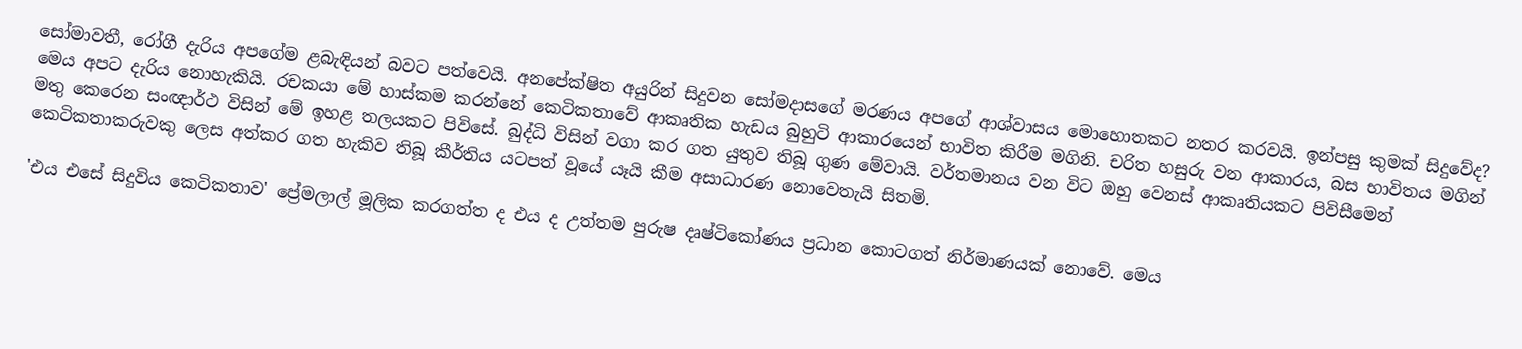සෝමාවතී, රෝගී දැරිය අපගේම ළබැඳියන් බවට පත්වෙයි. අනපේක්‌ෂිත අයුරින් සිදුවන සෝමදාසගේ මරණය අපගේ ආශ්වාසය මොහොතකට නතර කරවයි. ඉන්පසු කුමක්‌ සිදුවේද? මෙය අපට දැරිය නොහැකියි. රචකයා මේ හාස්‌කම කරන්නේ කෙටිකතාවේ ආකෘතික හැඩය බුහුටි ආකාරයෙන් භාවිත කිරීම මගිනි. චරිත හසුරු වන ආකාරය, බස භාවිතය මගින් මතු කෙරෙන සංඥාර්ථ විසින් මේ ඉහළ තලයකට පිවිසේ. බුද්ධි විසින් වගා කර ගත යුතුව තිබූ ගුණ මේවායි. වර්තමානය වන විට ඔහු වෙනස්‌ ආකෘතියකට පිවිසීමෙන් කෙටිකතාකරුවකු ලෙස අත්කර ගත හැකිව තිබූ කීර්තිය යටපත් වූයේ යෑයි කීම අසාධාරණ නොවෙතැයි සිතමි.

'එය එසේ සිදුවිය කෙටිකතාව' ප්‍රේමලාල් මූලික කරගත්ත ද එය ද උත්තම පුරුෂ දෘෂ්ටිකෝණය ප්‍රධාන කොටගත් නිර්මාණයක්‌ නොවේ. මෙය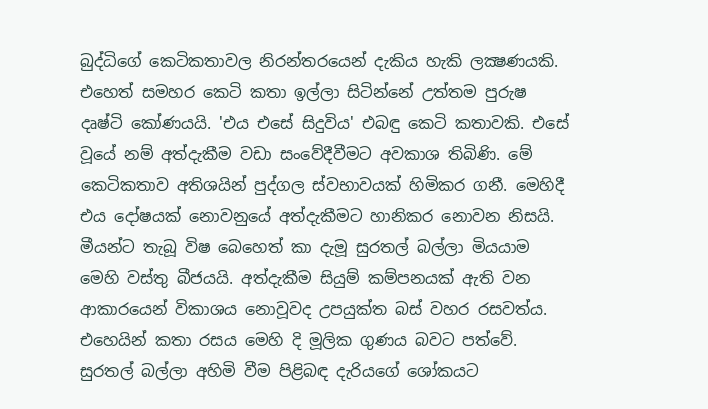බුද්ධිගේ කෙටිකතාවල නිරන්තරයෙන් දැකිය හැකි ලක්‍ෂණයකි. එහෙත් සමහර කෙටි කතා ඉල්ලා සිටින්නේ උත්තම පුරුෂ දෘෂ්ටි කෝණයයි. 'එය එසේ සිදුවිය' එබඳු කෙටි කතාවකි. එසේ වූයේ නම් අත්දැකීම වඩා සංවේදීවීමට අවකාශ තිබිණි. මේ කෙටිකතාව අතිශයින් පුද්ගල ස්‌වභාවයක්‌ හිමිකර ගනී. මෙහිදී එය දෝෂයක්‌ නොවනුයේ අත්දැකීමට හානිකර නොවන නිසයි. මීයන්ට තැබූ විෂ බෙහෙත් කා දැමූ සුරතල් බල්ලා මියයාම මෙහි වස්‌තු බීජයයි. අත්දැකීම සියුම් කම්පනයක්‌ ඇති වන ආකාරයෙන් විකාශය නොවූවද උපයුක්‌ත බස්‌ වහර රසවත්ය. එහෙයින් කතා රසය මෙහි දි මූලික ගුණය බවට පත්වේ. සුරතල් බල්ලා අහිමි වීම පිළිබඳ දැරියගේ ශෝකයට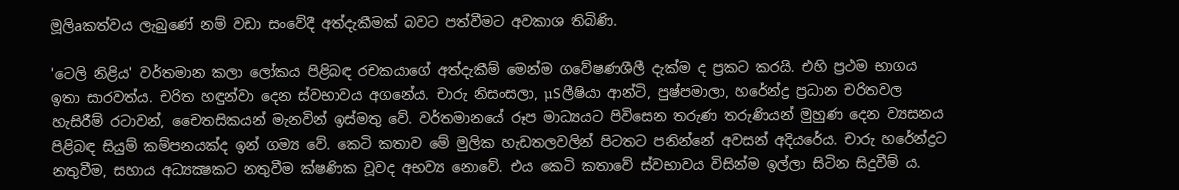මූලිaකත්වය ලැබුණේ නම් වඩා සංවේදී අත්දැකීමක්‌ බවට පත්වීමට අවකාශ තිබිණි.

'ටෙලි නිළිය' වර්තමාන කලා ලෝකය පිළිබඳ රචකයාගේ අත්දැකීම් මෙන්ම ගවේෂණශීලී දැක්‌ම ද ප්‍රකට කරයි. එහි ප්‍රථම භාගය ඉතා සාරවත්ය. චරිත හඳුන්වා දෙන ස්‌වභාවය අගනේය. චාරු නිසංසලා, µSලීෂියා ආන්ටි, පුෂ්පමාලා, හරේන්ද්‍ර ප්‍රධාන චරිතවල හැසිරීම් රටාවන්, චෛතසිකයන් මැනවින් ඉස්‌මතු වේ. වර්තමානයේ රූප මාධ්‍යයට පිවිසෙන තරුණ තරුණියන් මුහුණ දෙන ව්‍යසනය පිළිබඳ සියුම් කම්පනයක්‌ද ඉන් ගම්‍ය වේ. කෙටි කතාව මේ මුලික හැඩතලවලින් පිටතට පනින්නේ අවසන් අදියරේය. චාරු හරේන්ද්‍රට නතුවීම, සහාය අධ්‍යක්‍ෂකට නතුවීම ක්‌ෂණික වූවද අභව්‍ය නොවේ. එය කෙටි කතාවේ ස්‌වභාවය විසින්ම ඉල්ලා සිටින සිදුවීම් ය.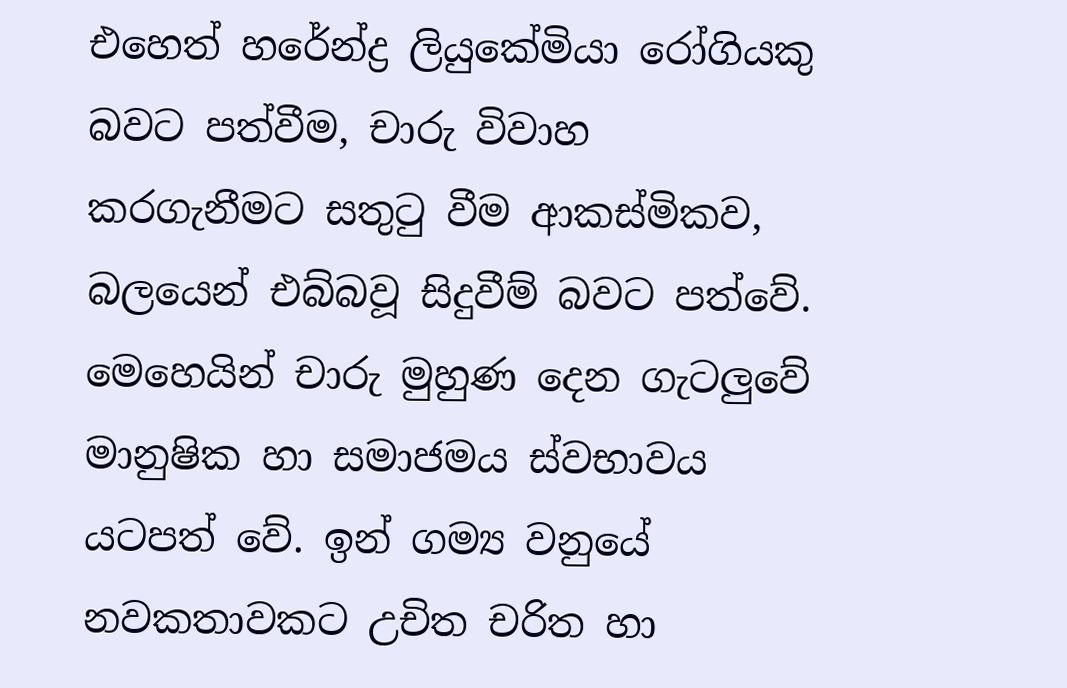එහෙත් හරේන්ද්‍ර ලියුකේමියා රෝගියකු බවට පත්වීම, චාරු විවාහ කරගැනීමට සතුටු වීම ආකස්‌මිකව, බලයෙන් එබ්බවූ සිදුවීම් බවට පත්වේ. මෙහෙයින් චාරු මුහුණ දෙන ගැටලුවේ මානුෂික හා සමාජමය ස්‌වභාවය යටපත් වේ. ඉන් ගම්‍ය වනුයේ නවකතාවකට උචිත චරිත හා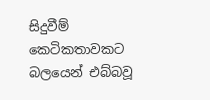සිදුවීම් කෙටිකතාවකට බලයෙන් එබ්බවූ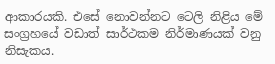ආකාරයකි. එසේ නොවන්නට ටෙලි නිළිය මේ සංග්‍රහයේ වඩාත් සාර්ථකම නිර්මාණයක්‌ වනු නිසැකය.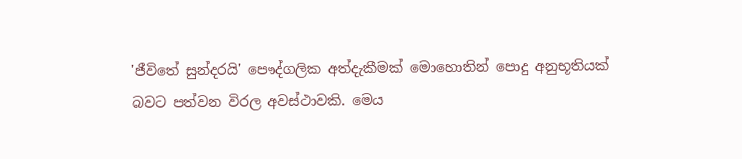'ජීවිතේ සුන්දරයි' පෞද්ගලික අත්දැකීමක්‌ මොහොතින් පොදු අනුභූතියක්‌ බවට පත්වන විරල අවස්‌ථාවකි. මෙය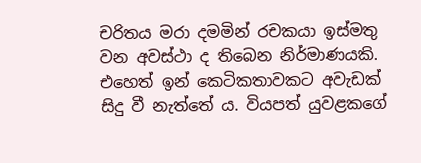චරිතය මරා දමමින් රචකයා ඉස්‌මතු වන අවස්‌ථා ද තිබෙන නිර්මාණයකි. එහෙත් ඉන් කෙටිකතාවකට අවැඩක්‌ සිදු වී නැත්තේ ය. වියපත් යුවළකගේ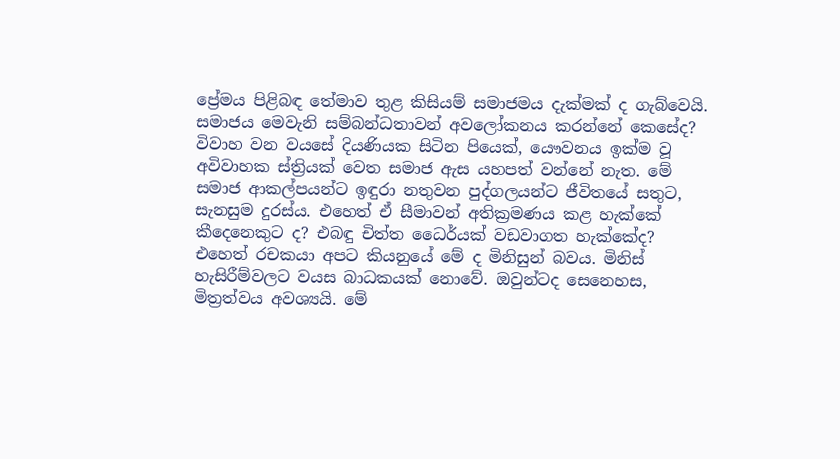ප්‍රේමය පිළිබඳ තේමාව තුළ කිසියම් සමාජමය දැක්‌මක්‌ ද ගැබ්වෙයි. සමාජය මෙවැනි සම්බන්ධතාවන් අවලෝකනය කරන්නේ කෙසේද? විවාහ වන වයසේ දියණියක සිටින පියෙක්‌, යෞවනය ඉක්‌ම වූ අවිවාහක ස්‌ත්‍රියක්‌ වෙත සමාජ ඇස යහපත් වන්නේ නැත. මේ සමාජ ආකල්පයන්ට ඉඳුරා නතුවන පුද්ගලයන්ට ජීවිතයේ සතුට, සැනසුම දුරස්‌ය. එහෙත් ඒ සීමාවන් අතික්‍රමණය කළ හැක්‌කේ කීදෙනෙකුට ද? එබඳු චිත්ත ධෛර්යක්‌ වඩවාගත හැක්‌කේද? එහෙත් රචකයා අපට කියනුයේ මේ ද මිනිසුන් බවය. මිනිස්‌ හැසිරීම්වලට වයස බාධකයක්‌ නොවේ. ඔවුන්ටද සෙනෙහස, මිත්‍රත්වය අවශ්‍යයි. මේ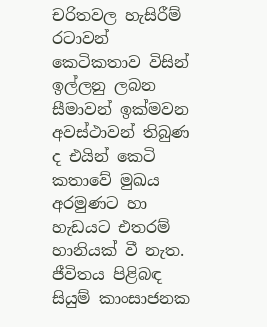චරිතවල හැසිරීම් රටාවන් කෙටිකතාව විසින් ඉල්ලනු ලබන සීමාවන් ඉක්‌මවන අවස්‌ථාවන් තිබුණ ද එයින් කෙටි කතාවේ මුඛය අරමුණට හා හැඩයට එතරම් හානියක්‌ වී නැත. ජීවිතය පිළිබඳ සියුම් කාංසාජනක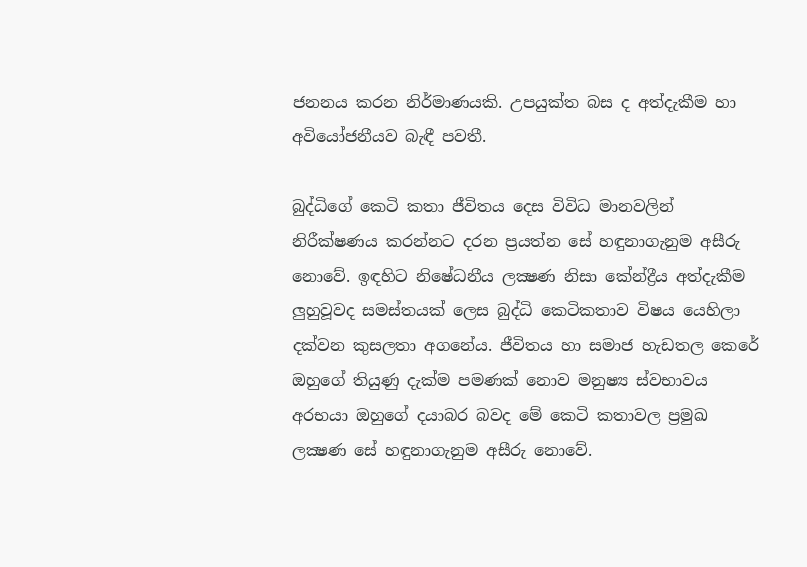ජනනය කරන නිර්මාණයකි. උපයුක්‌ත බස ද අත්දැකීම හා අවියෝජනීයව බැඳී පවතී.

බුද්ධිගේ කෙටි කතා ජීවිතය දෙස විවිධ මානවලින් නිරීක්‌ෂණය කරන්නට දරන ප්‍රයත්න සේ හඳුනාගැනුම අසීරු නොවේ. ඉඳහිට නිෂේධනීය ලක්‍ෂණ නිසා කේන්ද්‍රීය අත්දැකීම ලුහුවූවද සමස්‌තයක්‌ ලෙස බුද්ධි කෙටිකතාව විෂය යෙහිලා දක්‌වන කුසලතා අගනේය. ජීවිතය හා සමාජ හැඩතල කෙරේ ඔහුගේ තියුණු දැක්‌ම පමණක්‌ නොව මනුෂ්‍ය ස්‌වභාවය අරභයා ඔහුගේ දයාබර බවද මේ කෙටි කතාවල ප්‍රමුඛ ලක්‍ෂණ සේ හඳුනාගැනුම අසීරු නොවේ.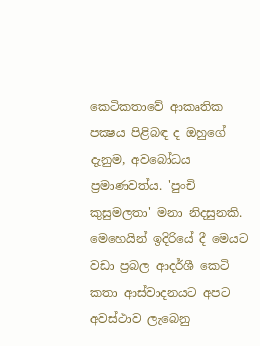කෙටිකතාවේ ආකෘතික පක්‍ෂය පිළිබඳ ද ඔහුගේ දැනුම, අවබෝධය ප්‍රමාණවත්ය. 'පුංචි කුසුමලතා' මනා නිදසුනකි. මෙහෙයින් ඉදිරියේ දී මෙයට වඩා ප්‍රබල ආදර්ශී කෙටි කතා ආස්‌වාදනයට අපට අවස්‌ථාව ලැබෙනු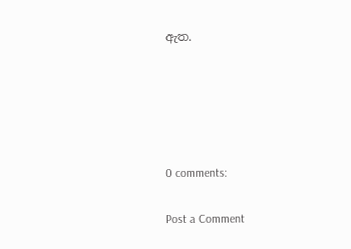ඇත.





0 comments:

Post a Comment